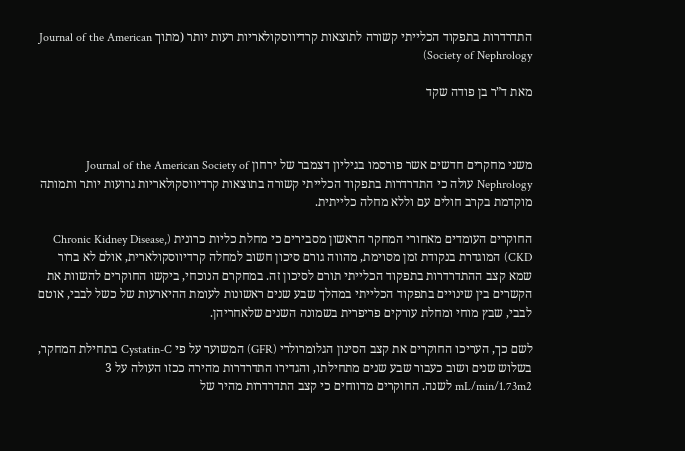התדרדרות בתפקוד הכלייתי קשורה לתוצאות קרדיווסקולאריות רעות יותר (מתוך Journal of the American Society of Nephrology)

מאת ד”ר בן פודה שקד



משני מחקרים חדשים אשר פורסמו בגיליון דצמבר של ירחון Journal of the American Society of Nephrology עולה כי התדרדרות בתפקוד הכלייתי קשורה בתוצאות קרדיווסקולאריות גרועות יותר ותמותה מוקדמת בקרב חולים עם וללא מחלה כלייתית.

החוקרים העומדים מאחורי המחקר הראשון מסבירים כי מחלת כליות כרונית (Chronic Kidney Disease, CKD) המוגדרת בנקודת זמן מסוימת, מהווה גורם סיכון חשוב למחלה קרדיווסקולארית, אולם לא ברור שמא קצב ההתדרדרות בתפקוד הכלייתי תורם לסיכון זה. במחקרם הנוכחי, ביקשו החוקרים להשוות את הקשרים בין שינויים בתפקוד הכלייתי במהלך שבע שנים ראשונות לעומת ההיארעות של כשל לבבי, אוטם לבבי, שבץ מוחי ומחלת עורקים פריפרית בשמונה השנים שלאחריהן.

לשם כך, העריכו החוקרים את קצב הסינון הגלומרולרי (GFR) המשוער על פי Cystatin-C בתחילת המחקר, בשלוש שנים ושוב כעבור שבע שנים מתחילתו, והגדירו התדרדרות מהירה ככזו העולה על 3 mL/min/1.73m2 לשנה. החוקרים מדווחים כי קצב התדרדרות מהיר של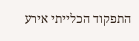התפקוד הכלייתי אירע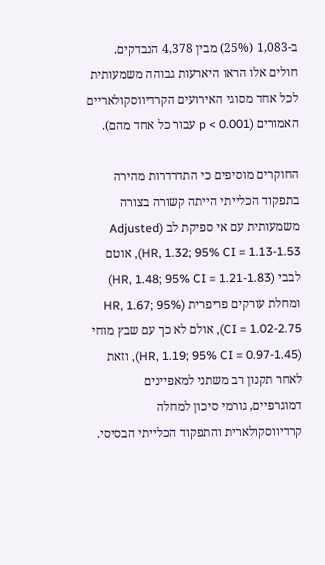ב-1,083 (25%) מבין 4,378 הנבדקים. חולים אלו הראו היארעות גבוהה משמעותית לכל אחד מסוגי האירועים הקרדיווסקולאריים האמורים (p < 0.001 עבור כל אחד מהם).

החוקרים מוסיפים כי התדרדרות מהירה בתפקוד הכלייתי הייתה קשורה בצורה משמעותית עם אי ספיקת לב (Adjusted HR, 1.32; 95% CI = 1.13-1.53), אוטם לבבי (HR, 1.48; 95% CI = 1.21-1.83) ומחלת עורקים פריפרית (HR, 1.67; 95% CI = 1.02-2.75), אולם לא כך עם שבץ מוחי (HR, 1.19; 95% CI = 0.97-1.45), וזאת לאחר תקנון רב משתני למאפיינים דמוגרפיים, גורמי סיכון למחלה קרדיווסקולארית והתפקוד הכלייתי הבסיסי.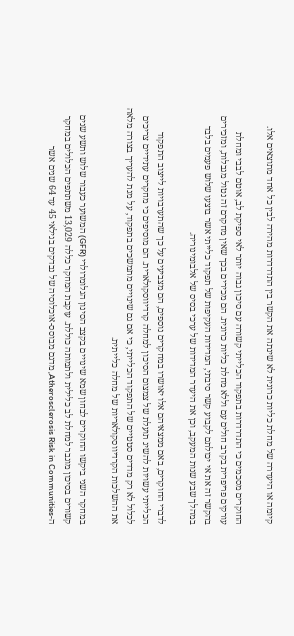קיומה או היעדרה של מחלת כליות כרונית לא שינתה את הקשר בין התדרדרות מהירה לבין כל אחד מתוצאים אלו.

החוקרים מסכמים כי התדרדרות בתפקוד הכלייתי קשורה עם סיכון גבוה יותר לאי ספיקת לב, אוטם לבבי ומחלת עורקים פריפרית בקרב חולים עם וללא מחלת כליות כרונית. הם מכירים בכך שאין מחקרם זה נטול מגבלות, ומזכירים בהקשר זה את אי יכולתם לקבוע קשר סיבתי, המדידות העקיפות של תפקוד כלייתי אשר בוצעו שלוש פעמים בלבד במהלך שבע שנות המעקב, וכן את היעדר המדידות של ערכי בסיס של אלבומינוריה.

לדברי החוקרים, באם ממצאיהם אלו יאושרו במחקרים נוספים, הם מצביעים על כך שהתערבויות לייצוב התפקוד הכלייתי עשויות להשיג תועלת של צמצום הסיכון למחלה קרדיווסקולארית. הם מוסיפים כי מחקרים עתידיים צריכים לכלול לא רק מדדים סטטיים של התפקוד הכלייתי, כי אם גם שינויים מתמשכים בתפקוד, על מנת להעריך בצורה מלאה את ההשלכות הקרדיווסקולאריות של מחלה כלייתית.

במחקר השני ביקשו החוקרים לבחון שמא שינויים בקצב הסינון הגלומרולרי (GFR) המשוער כעבור שלוש ותשע שנים קשורים בסיכון מוגבר למחלת לב כלילית ולתמותה כוללת. עוקבת המחקר כללה 13,029 משתתפים הכלולים במחקר ה-Atherosclerosis Risk in Communities, מדגם מבוסס-אוכלוסיה של נבדקים בגילאי 45 עד 64 שנים אשר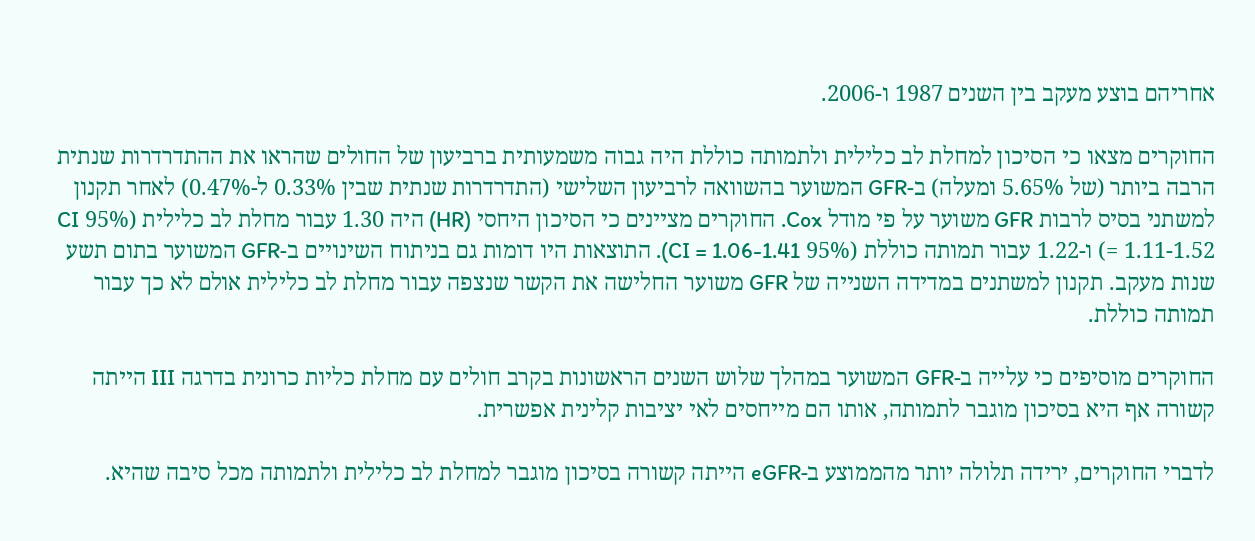אחריהם בוצע מעקב בין השנים 1987 ו-2006.

החוקרים מצאו כי הסיכון למחלת לב כלילית ולתמותה כוללת היה גבוה משמעותית ברביעון של החולים שהראו את ההתדרדרות שנתית הרבה ביותר (של 5.65% ומעלה) ב-GFR המשוער בהשוואה לרביעון השלישי (התדרדרות שנתית שבין 0.33% ל-0.47%) לאחר תקנון למשתני בסיס לרבות GFR משוער על פי מודל Cox. החוקרים מציינים כי הסיכון היחסי (HR) היה 1.30 עבור מחלת לב כלילית (95% CI = 1.11-1.52) ו-1.22 עבור תמותה כוללת (95% CI = 1.06-1.41). התוצאות היו דומות גם בניתוח השינויים ב-GFR המשוער בתום תשע שנות מעקב. תקנון למשתנים במדידה השנייה של GFR משוער החלישה את הקשר שנצפה עבור מחלת לב כלילית אולם לא כך עבור תמותה כוללת.

החוקרים מוסיפים כי עלייה ב-GFR המשוער במהלך שלוש השנים הראשונות בקרב חולים עם מחלת כליות כרונית בדרגה III הייתה קשורה אף היא בסיכון מוגבר לתמותה, אותו הם מייחסים לאי יציבות קלינית אפשרית.

לדברי החוקרים, ירידה תלולה יותר מהממוצע ב-eGFR הייתה קשורה בסיכון מוגבר למחלת לב כלילית ולתמותה מכל סיבה שהיא.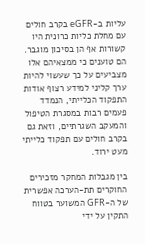עליות ב-eGFR בקרב חולים עם מחלת כליות כרונית היו קשורות אף הן בסיכון מוגבר. הם טוענים כי ממצאיהם אלו מצביעים על כך שעשוי להיות ערך קליני למידע רצוף אודות התפקוד הכלייתי, הנמדד פעמים רבות במסגרת הטיפול והמעקב השגרתיים, וזאת גם בקרב חולים עם תפקוד כלייתי מעט ירוד.

בין מגבלות המחקר מזכירים החוקרים תת-הערכה אפשרית של ה-GFR המשוער בטווח התקין על ידי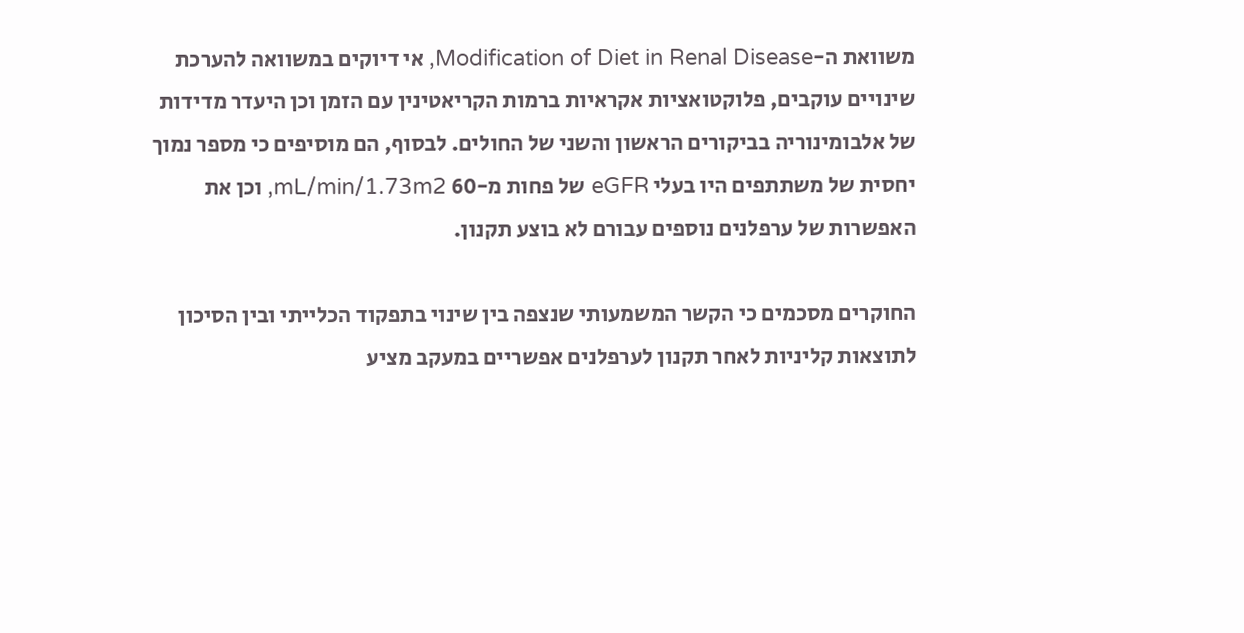משוואת ה-Modification of Diet in Renal Disease, אי דיוקים במשוואה להערכת שינויים עוקבים, פלוקטואציות אקראיות ברמות הקריאטינין עם הזמן וכן היעדר מדידות של אלבומינוריה בביקורים הראשון והשני של החולים. לבסוף, הם מוסיפים כי מספר נמוך יחסית של משתתפים היו בעלי eGFR של פחות מ-60 mL/min/1.73m2, וכן את האפשרות של ערפלנים נוספים עבורם לא בוצע תקנון.

החוקרים מסכמים כי הקשר המשמעותי שנצפה בין שינוי בתפקוד הכלייתי ובין הסיכון לתוצאות קליניות לאחר תקנון לערפלנים אפשריים במעקב מציע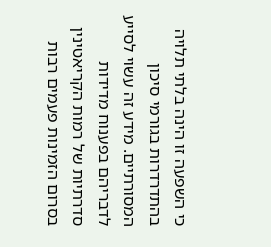כי השפעה זו הינה בלתי תלויה בהתדרדרות בגורמי סיכון המסורתיים. מידע זה עשוי לסייע לדבריהם בפענוח מדידות סדרתיות של רמות הקריאטינין בסרום הזמינות פעמים רבות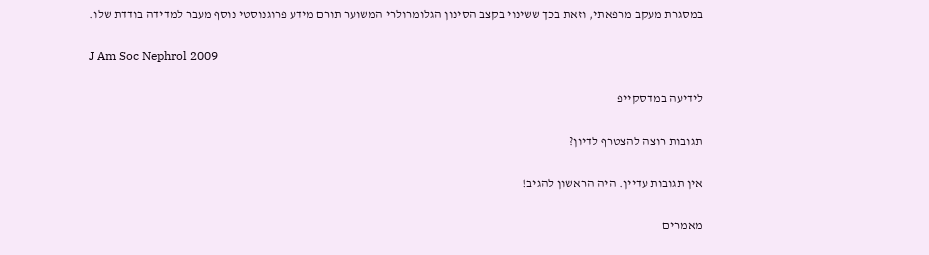במסגרת מעקב מרפאתי, וזאת בכך ששינוי בקצב הסינון הגלומרולרי המשוער תורם מידע פרוגנוסטי נוסף מעבר למדידה בודדת שלו.

J Am Soc Nephrol 2009

לידיעה במדסקייפ

תגובות רוצה להצטרף לדיון?

אין תגובות עדיין. היה הראשון להגיב!

מאמרים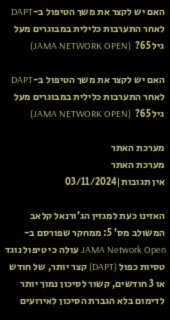האם יש לקצר את משך הטיפול ב-DAPT לאחר התערבות כלילית במבוגרים מעל גיל 65?  (JAMA NETWORK OPEN)

האם יש לקצר את משך הטיפול ב-DAPT לאחר התערבות כלילית במבוגרים מעל גיל 65?  (JAMA NETWORK OPEN)

מערכת האתר
מערכת האתר
אין תגובות|03/11/2024

האזינו כעת למגזין הג’ורנאל קלאב המשולב מס’ 5: ממחקר שפורסם ב- JAMA Network Open עולה כי טיפול נוגד טסיות כפול (DAPT) קצר יותר, של חודש או 3 חודשים, קשור לסיכון נמוך יותר לדימום בלא הגברת הסיכון לאירועים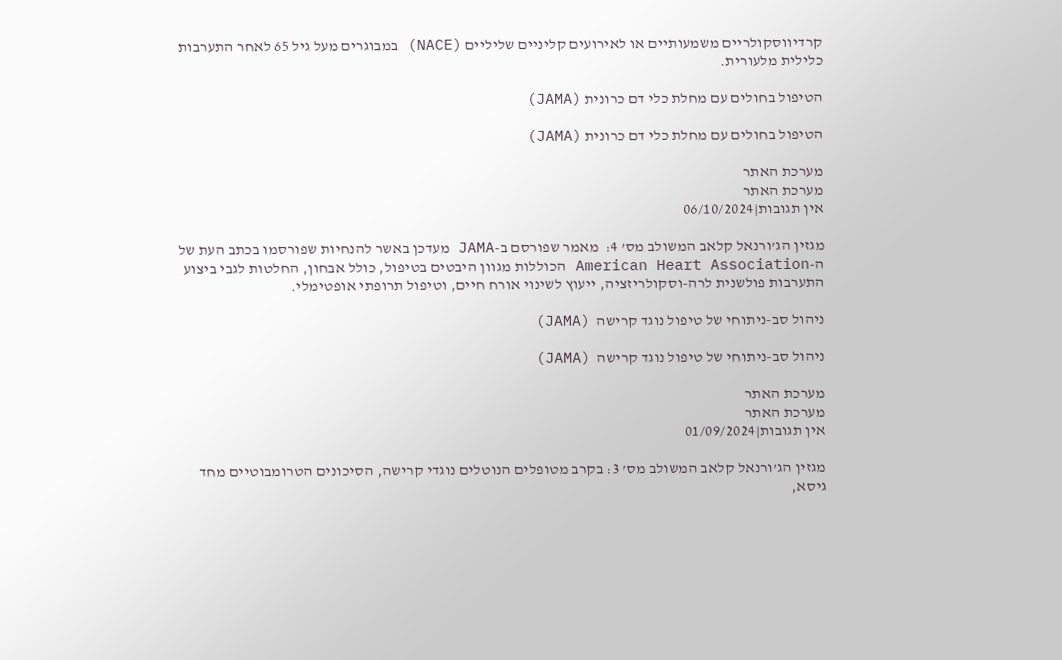קרדיווסקולריים משמעותיים או לאירועים קליניים שליליים (NACE) במבוגרים מעל גיל 65 לאחר התערבות כלילית מלעורית.

הטיפול בחולים עם מחלת כלי דם כרונית (JAMA)

הטיפול בחולים עם מחלת כלי דם כרונית (JAMA)

מערכת האתר
מערכת האתר
אין תגובות|06/10/2024

מגזין הג’ורנאל קלאב המשולב מס’ 4:  מאמר שפורסם ב-JAMA מעדכן באשר להנחיות שפורסמו בכתב העת של ה-American Heart Association הכוללות מגוון היבטים בטיפול, כולל אבחון, החלטות לגבי ביצוע התערבות פולשנית לרה-וסקולריזציה, ייעוץ לשינוי אורח חיים, וטיפול תרופתי אופטימלי.

ניהול סב-ניתוחי של טיפול נוגד קרישה  (JAMA)

ניהול סב-ניתוחי של טיפול נוגד קרישה  (JAMA)

מערכת האתר
מערכת האתר
אין תגובות|01/09/2024

מגזין הג’ורנאל קלאב המשולב מס’ 3: בקרב מטופלים הנוטלים נוגדי קרישה, הסיכונים הטרומבוטיים מחד גיסא,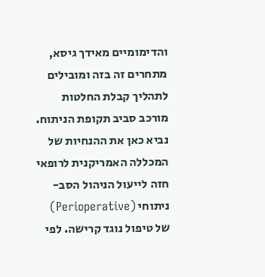והדימומיים מאידך גיסא, מתחרים זה בזה ומובילים לתהליך קבלת החלטות מורכב סביב תקופת הניתוח. נביא כאן את ההנחיות של המכללה האמריקנית לרופאי חזה לייעול הניהול הסב-ניתוחי (Perioperative) של טיפול נוגד קרישה. לפי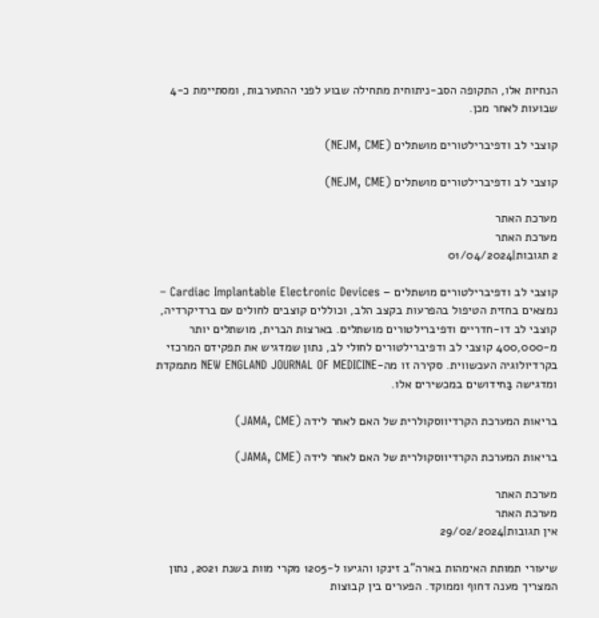הנחיות אלו, התקופה הסב-ניתוחית מתחילה שבוע לפני ההתערבות, ומסתיימת כ-4 שבועות לאחר מכן.

קוצבי לב ודפיברילטורים מושתלים (NEJM, CME)

קוצבי לב ודפיברילטורים מושתלים (NEJM, CME)

מערכת האתר
מערכת האתר
2 תגובות|01/04/2024

קוצבי לב ודפיברילטורים מושתלים – Cardiac Implantable Electronic Devices – נמצאים בחזית הטיפול בהפרעות בקצב הלב, וכוללים קוצבים לחולים עם ברדיקרדיה, קוצבי לב דו-חדריים ודפיברילטורים מושתלים. בארצות הברית, מושתלים יותר מ-400,000 קוצבי לב ודפיברילטורים לחולי לב, נתון שמדגיש את תפקידם המרכזי בקרדיולוגיה העכשווית. סקירה זו מה-NEW ENGLAND JOURNAL OF MEDICINE מתמקדת ומדגישה בַּחידושים במכשירים אלו.

בריאות המערכת הקרדיווסקולרית של האם לאחר לידה (JAMA, CME)

בריאות המערכת הקרדיווסקולרית של האם לאחר לידה (JAMA, CME)

מערכת האתר
מערכת האתר
אין תגובות|29/02/2024

שיעורי תמותת האימהות בארה”ב זינקו והגיעו ל-1205 מקרי מוות בשנת 2021, נתון המצריך מענה דחוף וממוקד. הפערים בין קבוצות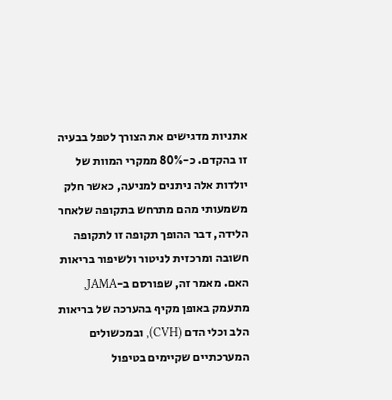אתניות מדגישים את הצורך לטפל בבעיה זו בהקדם. כ-80% ממקרי המוות של יולדות אלה ניתנים למניעה, כאשר חלק משמעותי מהם מתרחש בתקופה שלאחר הלידה, דבר ההופך תקופה זו לתקופה חשובה ומרכזית לניטור ולשיפור בריאות האם. מאמר זה, שפורסם ב-JAMA, מתעמק באופן מקיף בהערכה של בריאות הלב וכלי הדם (CVH), ובמכשולים המערכתיים שקיימים בטיפול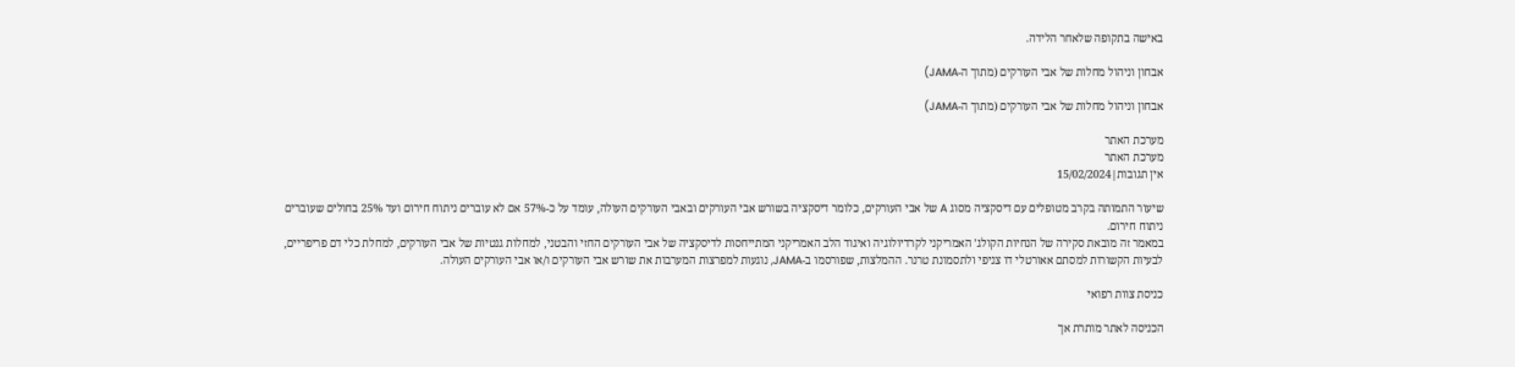באישה בתקופה שלאחר הלידה.

אבחון וניהול מחלות של אבי העורקים (מתוך ה-JAMA)

אבחון וניהול מחלות של אבי העורקים (מתוך ה-JAMA)

מערכת האתר
מערכת האתר
אין תגובות|15/02/2024

שיעור התמותה בקרב מטופלים עם דיסקציה מסוג A של אבי העורקים, כלומר דיסקציה בשורש אבי העורקים ובאבי העורקים העולה, עומד על כ-57% אם לא עוברים ניתוח חירום ועד 25% בחולים שעוברים ניתוח חירום.
במאמר זה מובאת סקירה של הנחיות הקולג’ האמריקני לקרדיולוגיה ואיגוד הלב האמריקני המתייחסות לדיסקציה של אבי העורקים החזי והבטני, למחלות גנטיות של אבי העורקים, למחלת כלי דם פריפריים, לבעיות הקשורות למסתם אאורטלי דו צניפי ולתסמונת טרנר. ההמלצות, שפורסמו ב-JAMA, נוגעות למפרצות המערבות את שורש אבי העורקים ו/או אבי העורקים העולה.

כניסת צוות רפואי

הכניסה לאתר מותרת אך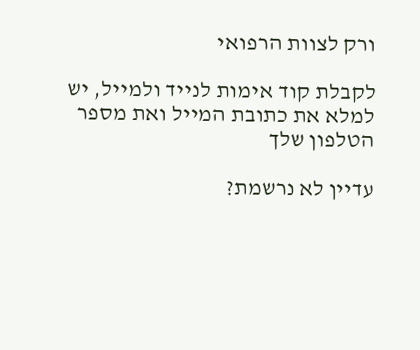ורק לצוות הרפואי

לקבלת קוד אימות לנייד ולמייל, יש למלא את כתובת המייל ואת מספר הטלפון שלך

עדיין לא נרשמת?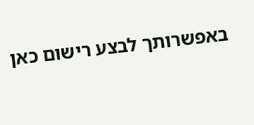באפשרותך לבצע רישום כאן